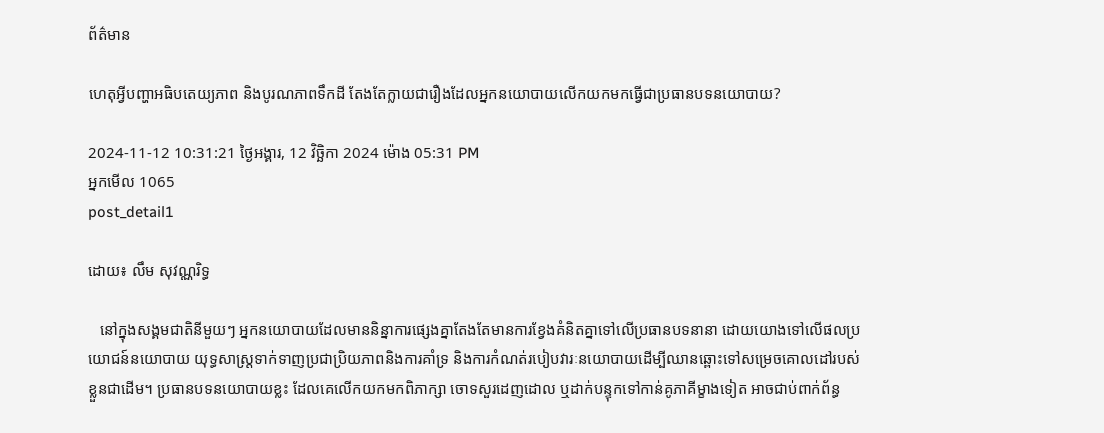ព័ត៌មាន

ហេតុអ្វីបញ្ហាអធិបតេយ្យភាព និងបូរណភាពទឹកដី តែងតែក្លាយជារឿងដែលអ្នកនយោបាយលើកយកមកធ្វើជាប្រធានបទនយោបាយ?

2024-11-12 10:31:21 ថ្ងៃអង្គារ, 12 វិច្ឆិកា 2024 ម៉ោង 05:31 PM
អ្នកមើល 1065
post_detail1

ដោយ៖ លឹម សុវណ្ណរិទ្ធ

   នៅក្នុងសង្គមជាតិនីមួយៗ អ្នកនយោបាយដែលមាននិន្នាការផ្សេងគ្នាតែងតែមានការខ្វែងគំនិតគ្នាទៅលើប្រធានបទនានា ដោយយោងទៅលើផលប្រយោជន៍នយោបាយ យុទ្ធសាស្ត្រទាក់ទាញប្រជាប្រិយភាពនិងការគាំទ្រ និងការកំណត់របៀបវារៈនយោបាយដើម្បីឈានឆ្ពោះទៅសម្រេចគោលដៅរបស់ខ្លួនជាដើម។ ប្រធានបទនយោបាយខ្លះ ដែលគេលើកយកមកពិភាក្សា ចោទសួរដេញដោល ឬដាក់បន្ទុកទៅកាន់គូភាគីម្ខាងទៀត អាចជាប់ពាក់ព័ន្ធ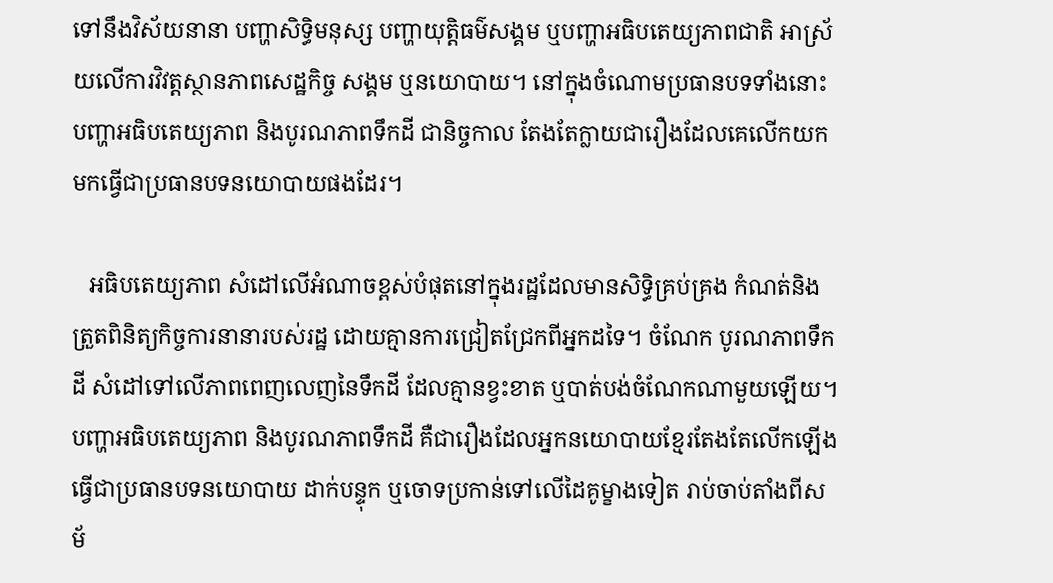ទៅនឹងវិស័យនានា បញ្ហាសិទ្ធិមនុស្ស បញ្ហាយុត្តិធម៌សង្គម ឬបញ្ហាអធិបតេយ្យភាពជាតិ អាស្រ័យលើការវិវត្តស្ថានភាពសេដ្ឋកិច្ច សង្គម ឬនយោបាយ។ នៅក្នុងចំណោមប្រធានបទទាំងនោះ បញ្ហាអធិបតេយ្យភាព និងបូរណភាពទឹកដី ជានិច្ចកាល តែងតែក្លាយជារឿងដែលគេលើកយកមកធ្វើជាប្រធានបទនយោបាយផងដែរ។

   អធិបតេយ្យភាព សំដៅលើអំណាចខ្ពស់បំផុតនៅក្នុងរដ្ឋដែលមានសិទ្ធិគ្រប់គ្រង កំណត់និងត្រួតពិនិត្យកិច្ចការនានារបស់រដ្ឋ ដោយគ្មានការជ្រៀតជ្រែកពីអ្នកដទៃ។ ចំណែក បូរណភាពទឹកដី សំដៅទៅលើភាពពេញលេញនៃទឹកដី ដែលគ្មានខ្វះខាត ឬបាត់បង់ចំណែកណាមួយឡើយ។ បញ្ហាអធិបតេយ្យភាព និងបូរណភាពទឹកដី គឺជារឿងដែលអ្នកនយោបាយខ្មែរតែងតែលើកឡើងធ្វើជាប្រធានបទនយោបាយ ដាក់បន្ទុក ឬចោទប្រកាន់ទៅលើដៃគូម្ខាងទៀត រាប់ចាប់តាំងពីសម័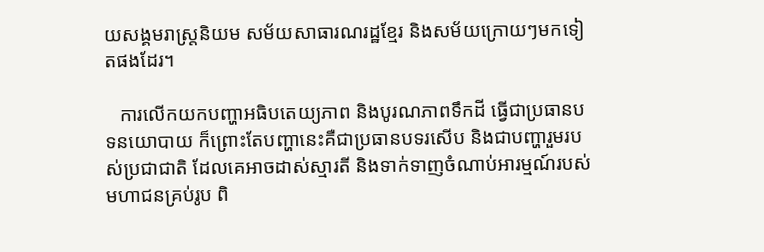យសង្គមរាស្ត្រនិយម សម័យសាធារណរដ្ឋខ្មែរ និងសម័យក្រោយៗមកទៀតផងដែរ។

   ការលើកយកបញ្ហាអធិបតេយ្យភាព និងបូរណភាពទឹកដី ធ្វើជាប្រធានបទនយោបាយ ក៏ព្រោះតែបញ្ហានេះគឺជាប្រធានបទរសើប និងជាបញ្ហារួមរបស់ប្រជាជាតិ ដែលគេអាចដាស់ស្មារតី និងទាក់ទាញចំណាប់អារម្មណ៍របស់មហាជនគ្រប់រូប ពិ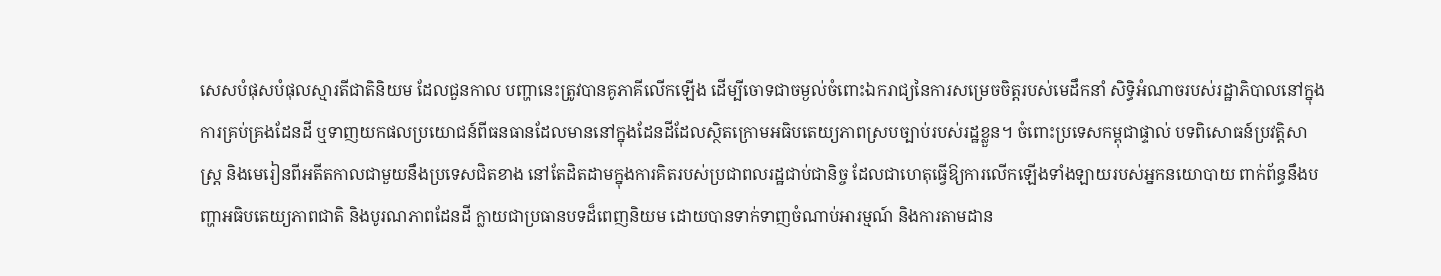សេសបំផុសបំផុលស្មារតីជាតិនិយម ដែលជួនកាល បញ្ហានេះត្រូវបានគូភាគីលើកឡើង ដើម្បីចោទជាចម្ងល់ចំពោះឯករាជ្យនៃការសម្រេចចិត្តរបស់មេដឹកនាំ សិទ្ធិអំណាចរបស់រដ្ឋាភិបាលនៅក្នុងការគ្រប់គ្រងដែនដី ឬទាញយកផលប្រយោជន៍ពីធនធានដែលមាននៅក្នុងដែនដីដែលស្ថិតក្រោមអធិបតេយ្យភាពស្របច្បាប់របស់រដ្ឋខ្លួន។ ចំពោះប្រទេសកម្ពុជាផ្ទាល់ បទពិសោធន៍ប្រវត្តិសាស្ត្រ និងមេរៀនពីអតីតកាលជាមួយនឹងប្រទេសជិតខាង នៅតែដិតដាមក្នុងការគិតរបស់ប្រជាពលរដ្ឋជាប់ជានិច្ច ដែលជាហេតុធ្វើឱ្យការលើកឡើងទាំងឡាយរបស់អ្នកនយោបាយ ពាក់ព័ន្ធនឹងបញ្ហាអធិបតេយ្យភាពជាតិ និងបូរណភាពដែនដី ក្លាយជាប្រធានបទដ៏ពេញនិយម ដោយបានទាក់ទាញចំណាប់អារម្មណ៍ និងការតាមដាន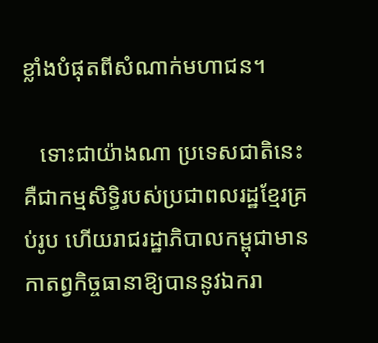ខ្លាំងបំផុតពីសំណាក់មហាជន។

   ទោះជាយ៉ាងណា ប្រទេសជាតិនេះគឺជាកម្មសិទ្ធិរបស់ប្រជាពលរដ្ឋខ្មែរគ្រប់រូប ហើយរាជរដ្ឋាភិបាលកម្ពុជាមានកាតព្វកិច្ចធានាឱ្យបាននូវឯករា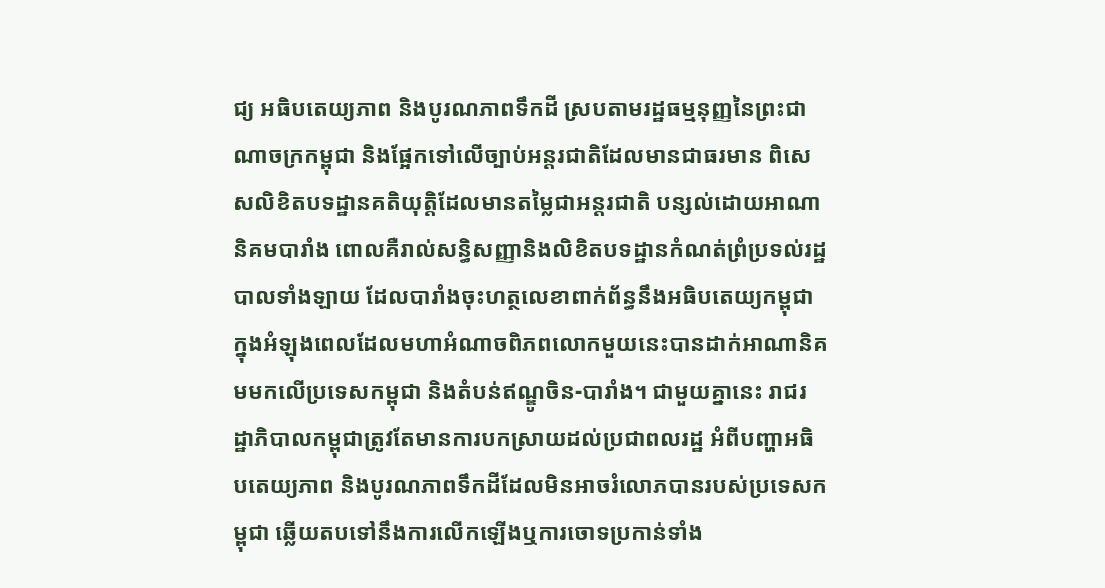ជ្យ អធិបតេយ្យភាព និងបូរណភាពទឹកដី ស្របតាមរដ្ឋធម្មនុញ្ញនៃព្រះជាណាចក្រកម្ពុជា និងផ្អែកទៅលើច្បាប់អន្តរជាតិដែលមានជាធរមាន ពិសេសលិខិតបទដ្ឋានគតិយុត្តិដែលមានតម្លៃជាអន្តរជាតិ បន្សល់ដោយអាណានិគមបារាំង ពោលគឺរាល់សន្ធិសញ្ញានិងលិខិតបទដ្ឋានកំណត់ព្រំប្រទល់រដ្ឋបាលទាំងឡាយ ដែលបារាំងចុះហត្ថលេខាពាក់ព័ន្ធនឹងអធិបតេយ្យកម្ពុជា ក្នុងអំឡុងពេលដែលមហាអំណាចពិភពលោកមួយនេះបានដាក់អាណានិគមមកលើប្រទេសកម្ពុជា និងតំបន់ឥណ្ឌូចិន-បារាំង។ ជាមួយគ្នានេះ រាជរដ្ឋាភិបាលកម្ពុជាត្រូវតែមានការបកស្រាយដល់ប្រជាពលរដ្ឋ អំពីបញ្ហាអធិបតេយ្យភាព និងបូរណភាពទឹកដីដែលមិនអាចរំលោភបានរបស់ប្រទេសកម្ពុជា ឆ្លើយតបទៅនឹងការលើកឡើងឬការចោទប្រកាន់ទាំង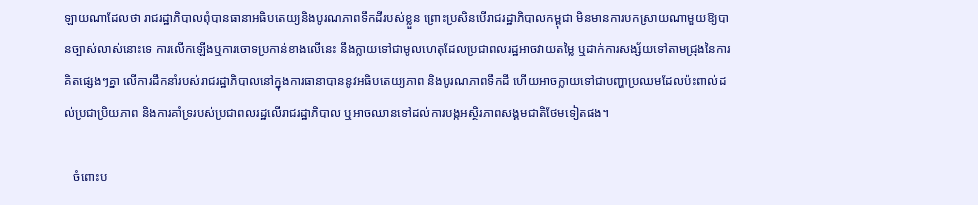ឡាយណាដែលថា រាជរដ្ឋាភិបាលពុំបានធានាអធិបតេយ្យនិងបូរណភាពទឹកដីរបស់ខ្លួន ព្រោះប្រសិនបើរាជរដ្ឋាភិបាលកម្ពុជា មិនមានការបកស្រាយណាមួយឱ្យបានច្បាស់លាស់នោះទេ ការលើកឡើងឬការចោទប្រកាន់ខាងលើនេះ នឹងក្លាយទៅជាមូលហេតុដែលប្រជាពលរដ្ឋអាចវាយតម្លៃ ឬដាក់ការសង្ស័យទៅតាមជ្រុងនៃការគិតផ្សេងៗគ្នា លើការដឹកនាំរបស់រាជរដ្ឋាភិបាលនៅក្នុងការធានាបាននូវអធិបតេយ្យភាព និងបូរណភាពទឹកដី ហើយអាចក្លាយទៅជាបញ្ហាប្រឈមដែលប៉ះពាល់ដល់ប្រជាប្រិយភាព និងការគាំទ្ររបស់ប្រជាពលរដ្ឋលើរាជរដ្ឋាភិបាល ឬអាចឈានទៅដល់ការបង្កអស្ថិរភាពសង្គមជាតិថែមទៀតផង។

   ចំពោះប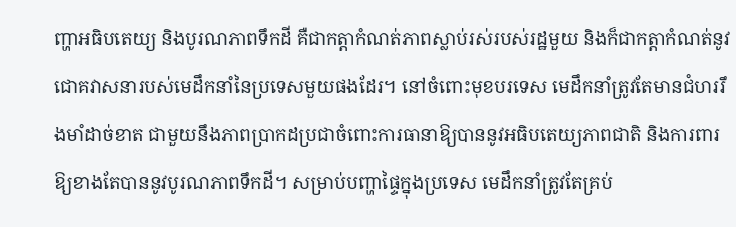ញ្ហាអធិបតេយ្យ និងបូរណភាពទឹកដី គឺជាកត្តាកំណត់ភាពស្លាប់រស់របស់រដ្ឋមួយ និងក៏ជាកត្តាកំណត់នូវជោគវាសនារបស់មេដឹកនាំនៃប្រទេសមួយផងដែរ។ នៅចំពោះមុខបរទេស មេដឹកនាំត្រូវតែមានជំហររឹងមាំដាច់ខាត ជាមួយនឹងភាពប្រាកដប្រជាចំពោះការធានាឱ្យបាននូវអធិបតេយ្យភាពជាតិ និងការពារឱ្យខាងតែបាននូវបូរណភាពទឹកដី។ សម្រាប់បញ្ហាផ្ទៃក្នុងប្រទេស មេដឹកនាំត្រូវតែគ្រប់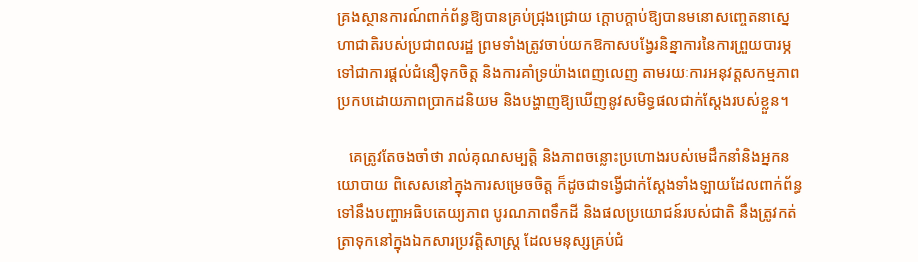គ្រងស្ថានការណ៍ពាក់ព័ន្ធឱ្យបានគ្រប់ជ្រុងជ្រោយ ក្ដោបក្ដាប់ឱ្យបានមនោសញ្ចេតនាស្នេហាជាតិរបស់ប្រជាពលរដ្ឋ ព្រមទាំងត្រូវចាប់យកឱកាសបង្វែរនិន្នាការនៃការព្រួយបារម្ភ ទៅជាការផ្ដល់ជំនឿទុកចិត្ត និងការគាំទ្រយ៉ាងពេញលេញ តាមរយៈការអនុវត្តសកម្មភាពប្រកបដោយភាពប្រាកដនិយម និងបង្ហាញឱ្យឃើញនូវសមិទ្ធផលជាក់ស្ដែងរបស់ខ្លួន។

   គេត្រូវតែចងចាំថា រាល់គុណសម្បត្តិ និងភាពចន្លោះប្រហោងរបស់មេដឹកនាំនិងអ្នកនយោបាយ ពិសេសនៅក្នុងការសម្រេចចិត្ត ក៏ដូចជាទង្វើជាក់ស្ដែងទាំងឡាយដែលពាក់ព័ន្ធទៅនឹងបញ្ហាអធិបតេយ្យភាព បូរណភាពទឹកដី និងផលប្រយោជន៍របស់ជាតិ នឹងត្រូវកត់ត្រាទុកនៅក្នុងឯកសារប្រវត្តិសាស្ត្រ ដែលមនុស្សគ្រប់ជំ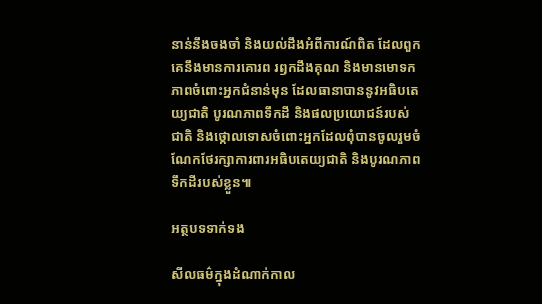នាន់នឹងចងចាំ និងយល់ដឹងអំពីការណ៍ពិត ដែលពួកគេនឹងមានការគោរព រឭកដឹងគុណ និងមានមោទកភាពចំពោះអ្នកជំនាន់មុន ដែលធានាបាននូវអធិបតេយ្យជាតិ បូរណភាពទឹកដី និងផលប្រយោជន៍របស់ជាតិ និងថ្កោលទោសចំពោះអ្នកដែលពុំបានចូលរួមចំណែកថែរក្សាការពារអធិបតេយ្យជាតិ និងបូរណភាពទឹកដីរបស់ខ្លួន៕

អត្ថបទទាក់ទង

សីលធម៌ក្នុងដំណាក់កាល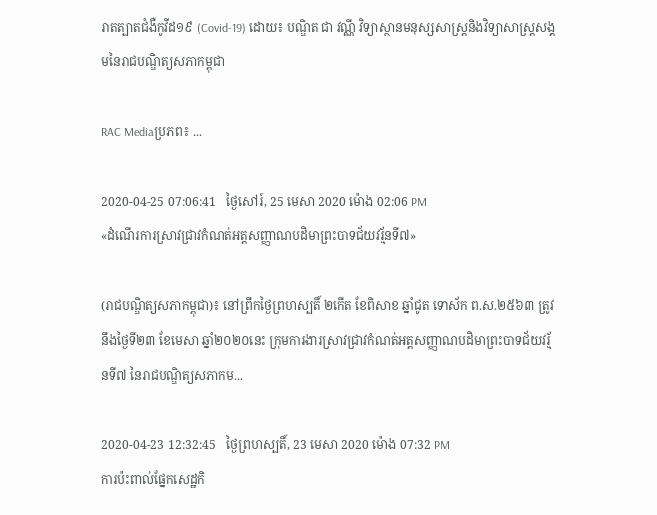រាតត្បាតជំងឺកូវីដ១៩ (Covid-19) ដោយ៖ បណ្ឌិត ជា វណ្ណី វិទ្យាស្ថានមនុស្សសាស្ត្រនិងវិទ្យាសាស្ត្រសង្គមនៃរាជបណ្ឌិត្យសភាកម្ពុជា

RAC Mediaប្រភព៖ ...

2020-04-25 07:06:41   ថ្ងៃសៅរ៍, 25 មេសា 2020 ម៉ោង 02:06 PM
«ដំណើរការស្រាវជ្រាវកំណត់អត្តសញ្ញាណបដិមាព្រះបាទជ័យវរ្ម័នទី៧»

(រាជបណ្ឌិត្យសភាកម្ពុជា)៖ នៅព្រឹកថ្ងៃព្រហស្បតិ៍ ២កើត ខែពិសាខ ឆ្នាំជូត ទោស័ក ព.ស.២៥៦៣ ត្រូវនឹងថ្ងៃទី២៣ ខែមេសា ឆ្នាំ២០២០នេះ ក្រុមការងារស្រាវជ្រាវកំណត់អត្តសញ្ញាណបដិមាព្រះបាទជ័យវរ្ម័នទី៧ នៃរាជបណ្ឌិត្យសភាកម...

2020-04-23 12:32:45   ថ្ងៃព្រហស្បតិ៍, 23 មេសា 2020 ម៉ោង 07:32 PM
ការប៉ះពាល់ផ្នែកសេដ្ឋកិ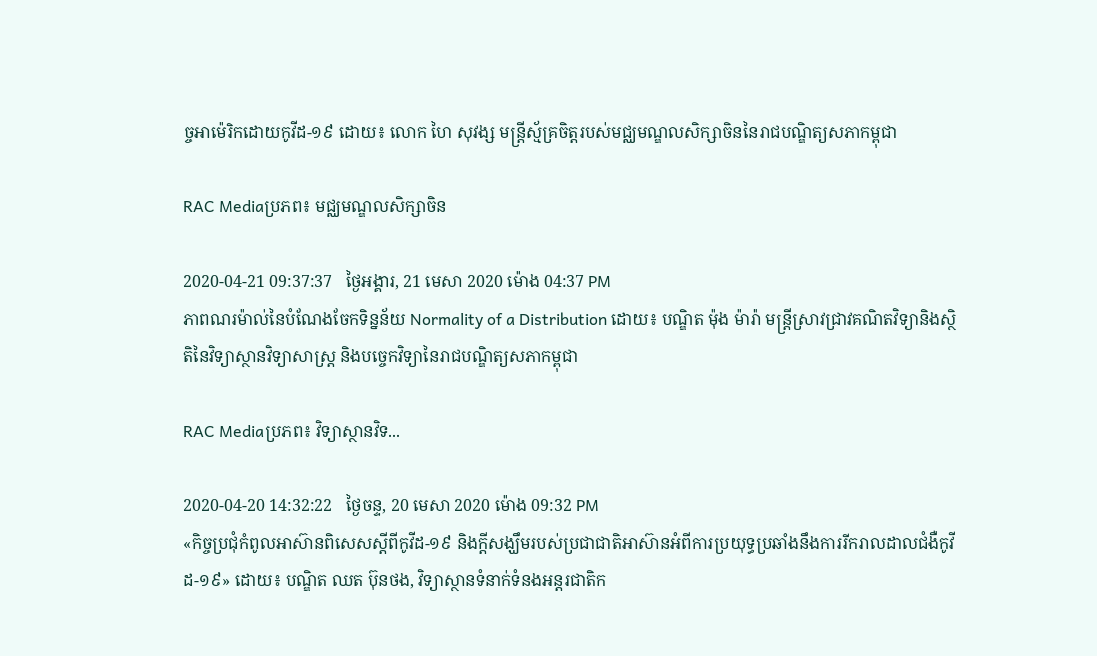ច្ចអាម៉េរិកដោយកូវីដ-១៩ ដោយ៖ លោក ហៃ សុវង្ស មន្ត្រីស្ម័គ្រចិត្តរបស់មជ្ឈមណ្ឌលសិក្សាចិននៃរាជបណ្ឌិត្យសភាកម្ពុជា

RAC Mediaប្រភព៖ មជ្ឈមណ្ឌលសិក្សាចិន

2020-04-21 09:37:37   ថ្ងៃអង្គារ, 21 មេសា 2020 ម៉ោង 04:37 PM
ភាពណរម៉ាល់នៃបំណែងចែកទិន្នន័យ Normality of a Distribution ដោយ៖ បណ្ឌិត ម៉ុង ម៉ារ៉ា មន្ត្រីស្រាវជ្រាវគណិតវិទ្យានិងស្ថិតិនៃវិទ្យាស្ថានវិទ្យាសាស្ត្រ និងបច្ចេកវិទ្យានៃរាជបណ្ឌិត្យសភាកម្ពុជា

RAC Mediaប្រភព៖ វិទ្យាស្ថានវិទ...

2020-04-20 14:32:22   ថ្ងៃចន្ទ, 20 មេសា 2020 ម៉ោង 09:32 PM
«កិច្ចប្រជុំកំពូលអាស៊ានពិសេសស្ដីពីកូវីដ-១៩ និងក្ដីសង្ឃឹមរបស់ប្រជាជាតិអាស៊ានអំពីការប្រយុទ្ធប្រឆាំងនឹងការរីករាលដាលជំងឺកូវីដ-១៩» ដោយ៖ បណ្ឌិត ឈត ប៊ុនថង, វិទ្យាស្ថានទំនាក់ទំនងអន្តរជាតិក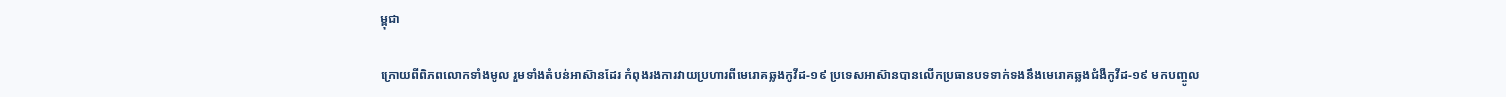ម្ពុជា

ក្រោយពីពិភពលោកទាំងមូល រួមទាំងតំបន់អាស៊ានដែរ កំពុងរងការវាយប្រហារពីមេរោគឆ្លងកូវីដ-១៩ ប្រទេសអាស៊ានបានលើកប្រធានបទទាក់ទងនឹងមេរោគឆ្លងជំងឺកូវីដ-១៩ មកបញ្ចូល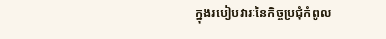ក្នុងរបៀបវារៈនៃកិច្ចប្រជុំកំពូល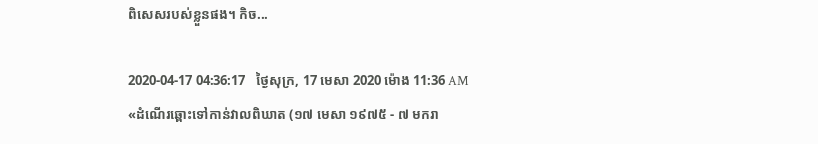ពិសេសរបស់ខ្លួនផង។ កិច...

2020-04-17 04:36:17   ថ្ងៃសុក្រ, 17 មេសា 2020 ម៉ោង 11:36 AM
«ដំណើរឆ្ពោះទៅកាន់វាលពិឃាត (១៧ មេសា ១៩៧៥ - ៧ មករា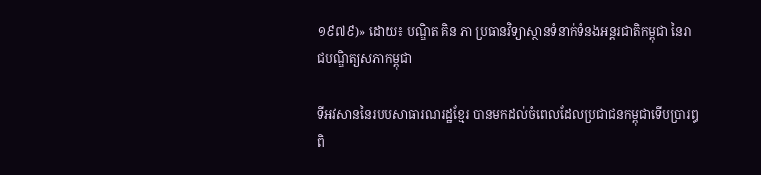១៩៧៩)» ដោយ៖ បណ្ឌិត គិន ភា ប្រធានវិទ្យាស្ថានទំនាក់ទំនងអន្តរជាតិកម្ពុជា នៃរាជបណ្ឌិត្យសភាកម្ពុជា

ទីអវសាននៃរបបសាធារណរដ្ឋខ្មែរ បានមកដល់ចំពេលដែលប្រជាជនកម្ពុជាទើបប្រារឰពិ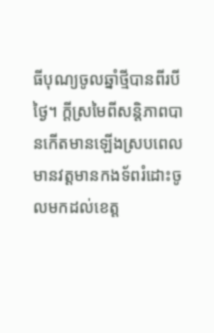ធីបុណ្យចូលឆ្នាំថ្មីបានពីរបីថ្ងៃ។ ក្តីស្រមៃពីសន្តិភាពបានកើតមានឡើងស្របពេលមានវត្តមានកងទ័ពរំដោះចូលមកដល់ខេត្ត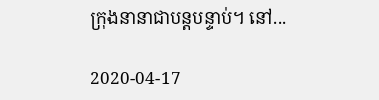ក្រុងនានាជាបន្តបន្ទាប់។ នៅ...

2020-04-17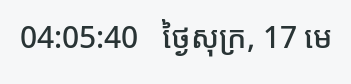04:05:40   ថ្ងៃសុក្រ, 17 មេ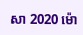សា 2020 ម៉ោ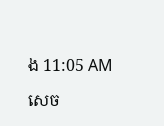ង 11:05 AM

សេច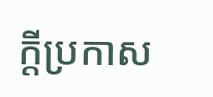ក្តីប្រកាស